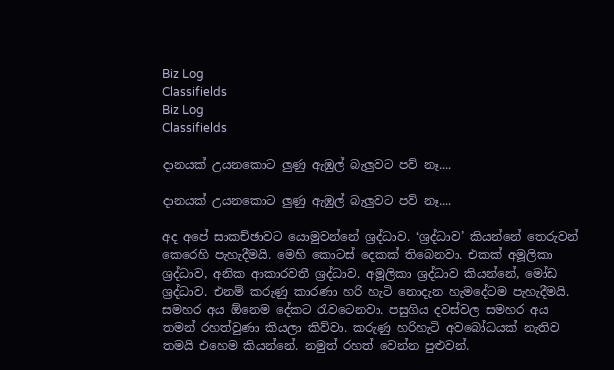Biz Log
Classifields
Biz Log
Classifields

දානයක් උයනකොට ලුණු ඇඹුල් බැලුවට පව් නෑ....

දානයක් උයනකොට ලුණු ඇඹුල් බැලුවට පව් නෑ....

අද අපේ සාකච්ඡාවට යොමුවන්නේ ශ්‍රද්ධාව. ‘ශ්‍රද්ධාව’ කියන්නේ තෙරුවන් කෙරෙහි පැහැදීමයි. මෙහි කොටස් දෙකක් තිබෙනවා. එකක් අමූලිකා ශ්‍රද්ධාව, අනික ආකාරවතී ශ්‍රද්ධාව. අමූලිකා ශ්‍රද්ධාව කියන්නේ, මෝඩ ශ්‍රද්ධාව. එනම් කරුණු කාරණා හරි හැටි නොදැන හැමදේටම පැහැදීමයි. සමහර අය ඕනෙම දේකට රැවටෙනවා. පසුගිය දවස්වල සමහර අය තමන් රහත්වුණා කියලා කිව්වා. කරුණු හරිහැටි අවබෝධයක් නැතිව තමයි එහෙම කියන්නේ. නමුත් රහත් වෙන්න පුළුවන්.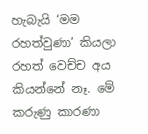හැබැයි ‘මම රහත්වුණා’ කියලා රහත් වෙච්ච අය කියන්නේ නෑ. මේ කරුණු කාරණා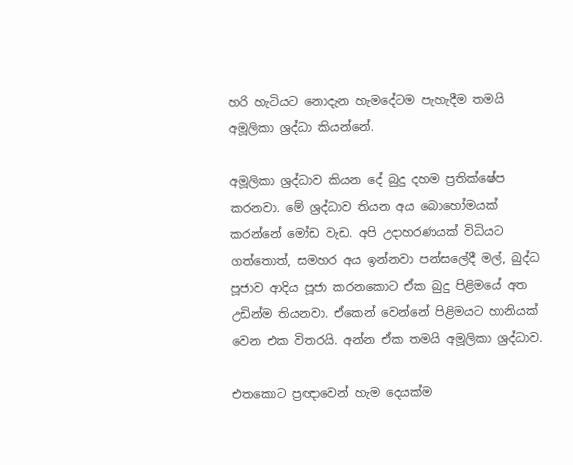හරි හැටියට නොදැන හැමදේටම පැහැදීම තමයි අමූලිකා ශ්‍රද්ධා කියන්නේ.

අමූලිකා ශ්‍රද්ධාව කියන දේ බුදු දහම ප්‍රතික්ෂේප කරනවා. මේ ශ්‍රද්ධාව තියන අය බොහෝමයක් කරන්නේ මෝඩ වැඩ. අපි උදාහරණයක් විධියට ගත්තොත්, සමහර අය ඉන්නවා පන්සලේදී මල්, බුද්ධ පූජාව ආදිය පූජා කරනකොට ඒක බුදු පිළිමයේ අත උඩින්ම තියනවා. ඒකෙන් වෙන්නේ පිළිමයට හානියක් වෙන එක විතරයි. අන්න ඒක තමයි අමූලිකා ශ්‍රද්ධාව.

එතකොට ප්‍රඥාවෙන් හැම දෙයක්ම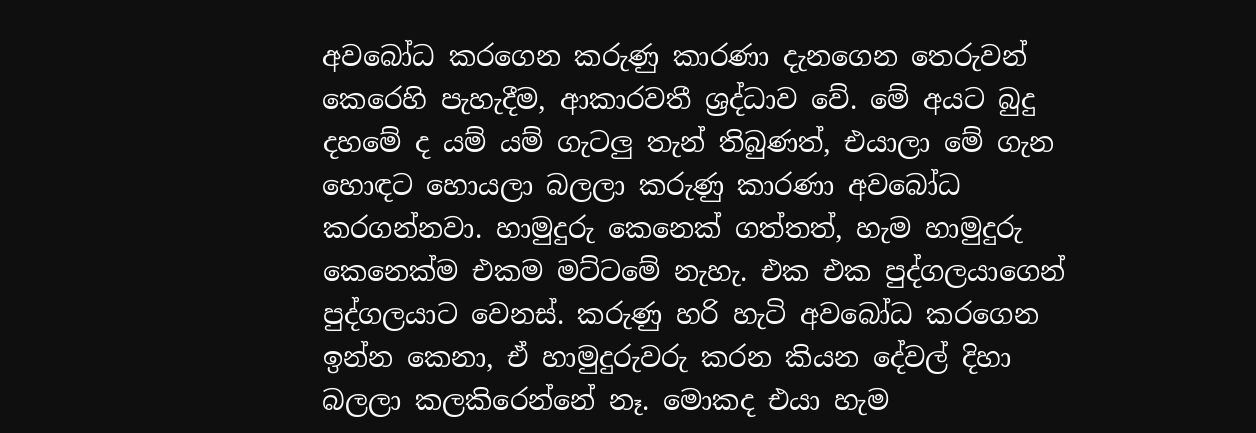අවබෝධ කරගෙන කරුණු කාරණා දැනගෙන තෙරුවන් කෙරෙහි පැහැදීම, ආකාරවතී ශ්‍රද්ධාව වේ. මේ අයට බුදු දහමේ ද යම් යම් ගැටලු තැන් තිබුණත්, එයාලා මේ ගැන හොඳට හොයලා බලලා කරුණු කාරණා අවබෝධ කරගන්නවා. හාමුදුරු කෙනෙක් ගත්තත්, හැම හාමුදුරු කෙනෙක්ම එකම මට්ටමේ නැහැ. එක එක පුද්ගලයාගෙන් පුද්ගලයාට වෙනස්. කරුණු හරි හැටි අවබෝධ කරගෙන ඉන්න කෙනා, ඒ හාමුදුරුවරු කරන කියන දේවල් දිහා බලලා කලකිරෙන්නේ නෑ. මොකද එයා හැම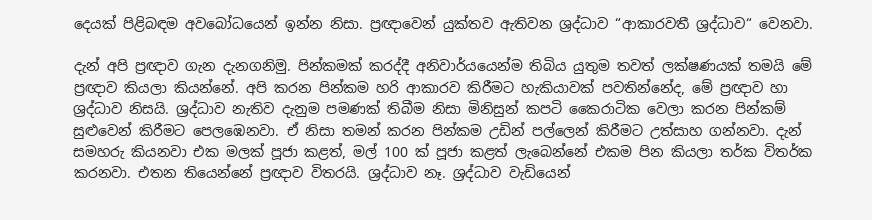දෙයක් පිළිබඳම අවබෝධයෙන් ඉන්න නිසා. ප්‍රඥාවෙන් යුක්තව ඇතිවන ශ්‍රද්ධාව “ආකාරවතී ශ්‍රද්ධාව“ වෙනවා.

දැන් අපි ප්‍රඥාව ගැන දැනගනිමු. පින්කමක් කරද්දී අනිවාර්යයෙන්ම තිබිය යුතුම තවත් ලක්ෂණයක් තමයි මේ ප්‍රඥාව කියලා කියන්නේ. අපි කරන පින්කම හරි ආකාරව කිරීමට හැකියාවක් පවතින්නේද, මේ ප්‍රඥාව හා ශ්‍රද්ධාව නිසයි. ශ්‍රද්ධාව නැතිව දැනුම පමණක් තිබීම නිසා මිනිසුන් කපටි කෛරාටික වෙලා කරන පින්කම් සුළුවෙන් කිරීමට පෙලඹෙනවා. ඒ නිසා තමන් කරන පින්කම උඩින් පල්ලෙන් කිරීමට උත්සාහ ගන්නවා. දැන් සමහරු කියනවා එක මලක් පූජා කළත්, මල් 100 ක් පූජා කළත් ලැබෙන්නේ එකම පින කියලා තර්ක විතර්ක කරනවා. එතන තියෙන්නේ ප්‍රඥාව විතරයි. ශ්‍රද්ධාව නෑ. ශ්‍රද්ධාව වැඩියෙන්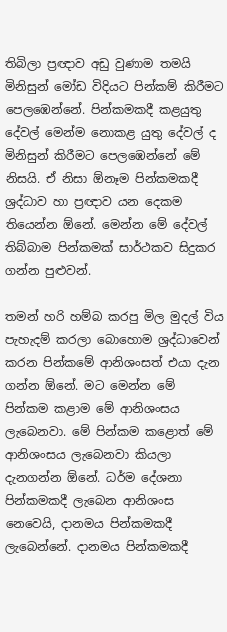තිබිලා ප්‍රඥාව අඩු වුණාම තමයි මිනිසුන් මෝඩ විදියට පින්කම් කිරීමට පෙලඹෙන්නේ. පින්කමකදී කළයුතු දේවල් මෙන්ම නොකළ යුතු දේවල් ද මිනිසුන් කිරීමට පෙලඹෙන්නේ මේ නිසයි. ඒ නිසා ඕනෑම පින්කමකදී ශ්‍රද්ධාව හා ප්‍රඥාව යන දෙකම තියෙන්න ඕනේ. මෙන්න මේ දේවල් තිබ්බාම පින්කමක් සාර්ථකව සිදුකර ගන්න පුළුවන්.

තමන් හරි හම්බ කරපු මිල මුදල් විය පැහැදම් කරලා බොහොම ශ්‍රද්ධාවෙන් කරන පින්කමේ ආනිශංසත් එයා දැන ගන්න ඕනේ. මට මෙන්න මේ පින්කම කළාම මේ ආනිශංසය ලැබෙනවා. මේ පින්කම කළොත් මේ ආනිශංසය ලැබෙනවා කියලා දැනගන්න ඕනේ. ධර්ම දේශනා පින්කමකදී ලැබෙන ආනිශංස නෙවෙයි, දානමය පින්කමකදී ලැබෙන්නේ. දානමය පින්කමකදී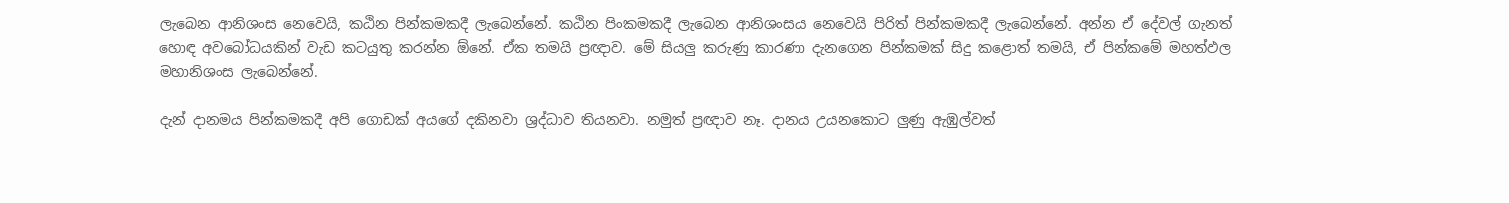ලැබෙන ආනිශංස නෙවෙයි, කඨින පින්කමකදී ලැබෙන්නේ. කඨින පිංකමකදී ලැබෙන ආනිශංසය නෙවෙයි පිරිත් පින්කමකදී ලැබෙන්නේ. අන්න ඒ දේවල් ගැනත් හොඳ අවබෝධයකින් වැඩ කටයුතු කරන්න ඕනේ. ඒක තමයි ප්‍රඥාව. මේ සියලු කරුණු කාරණා දැනගෙන පින්කමක් සිදු කළොත් තමයි, ඒ පින්කමේ මහත්ඵල මහානිශංස ලැබෙන්නේ.

දැන් දානමය පින්කමකදී අපි ගොඩක් අයගේ දකිනවා ශ්‍රද්ධාව තියනවා. නමුත් ප්‍රඥාව නෑ. දානය උයනකොට ලුණු ඇඹුල්වත්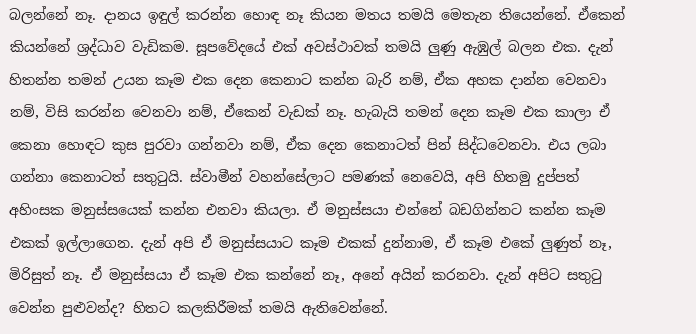බලන්නේ නෑ. දානය ඉඳුල් කරන්න හොඳ නෑ කියන මතය තමයි මෙතැන තියෙන්නේ. ඒකෙන් කියන්නේ ශ්‍රද්ධාව වැඩිකම. සූපවේදයේ එක් අවස්ථාවක් තමයි ලුණු ඇඹුල් බලන එක. දැන් හිතන්න තමන් උයන කෑම එක දෙන කෙනාට කන්න බැරි නම්, ඒක අහක දාන්න වෙනවා නම්, විසි කරන්න වෙනවා නම්, ඒකෙන් වැඩක් නෑ. හැබැයි තමන් දෙන කෑම එක කාලා ඒ කෙනා හොඳට කුස පුරවා ගන්නවා නම්, ඒක දෙන කෙනාටත් පින් සිද්ධවෙනවා. එය ලබා ගන්නා කෙනාටත් සතුටුයි. ස්වාමීන් වහන්සේලාට පමණක් නෙවෙයි, අපි හිතමු දුප්පත් අහිංසක මනුස්සයෙක් කන්න එනවා කියලා. ඒ මනුස්සයා එන්නේ බඩගින්නට කන්න කෑම එකක් ඉල්ලාගෙන. දැන් අපි ඒ මනුස්සයාට කෑම එකක් දුන්නාම, ඒ කෑම එකේ ලුණුත් නෑ, මිරිසුත් නෑ. ඒ මනුස්සයා ඒ කෑම එක කන්නේ නෑ, අනේ අයින් කරනවා. දැන් අපිට සතුටු වෙන්න පුළුවන්ද? හිතට කලකිරීමක් තමයි ඇතිවෙන්නේ.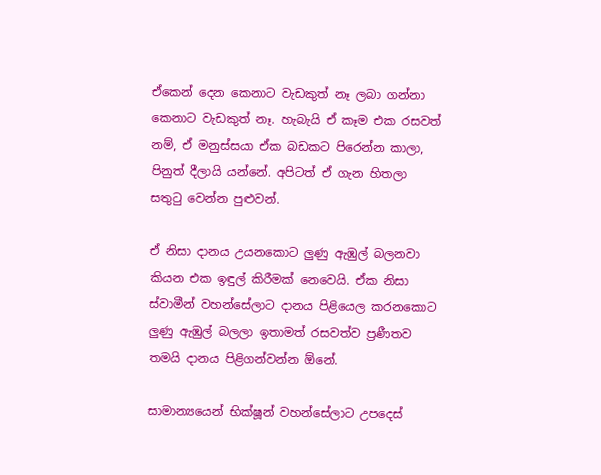ඒකෙන් දෙන කෙනාට වැඩකුත් නෑ ලබා ගන්නා කෙනාට වැඩකුත් නෑ. හැබැයි ඒ කෑම එක රසවත් නම්, ඒ මනුස්සයා ඒක බඩකට පිරෙන්න කාලා, පිනුත් දීලායි යන්නේ. අපිටත් ඒ ගැන හිතලා සතුටු වෙන්න පුළුවන්.

ඒ නිසා දානය උයනකොට ලුණු ඇඹුල් බලනවා කියන එක ඉඳුල් කිරීමක් නෙවෙයි. ඒක නිසා ස්වාමීන් වහන්සේලාට දානය පිළියෙල කරනකොට ලුණු ඇඹුල් බලලා ඉතාමත් රසවත්ව ප්‍රණීතව තමයි දානය පිළිගන්වන්න ඕනේ.

සාමාන්‍යයෙන් භික්ෂූන් වහන්සේලාට උපදෙස්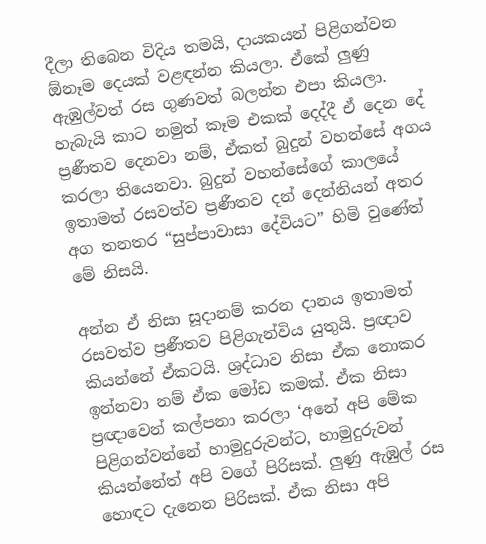දීලා තිබෙන විදිය තමයි, දායකයන් පිළිගන්වන ඕනෑම දෙයක් වළඳන්න කියලා. ඒකේ ලුණු ඇඹුල්වත් රස ගුණවත් බලන්න එපා කියලා. හැබැයි කාට නමුත් කෑම එකක් දෙද්දී ඒ දෙන දේ ප්‍රණීතව දෙනවා නම්, ඒකත් බුදුන් වහන්සේ අගය කරලා තියෙනවා. බුදුන් වහන්සේගේ කාලයේ ඉතාමත් රසවත්ව ප්‍රණීතව දන් දෙන්නියන් අතර අග තනතර “සුප්පාවාසා දේවියට” හිමි වුණේත් මේ නිසයි.

අන්න ඒ නිසා සූදානම් කරන දානය ඉතාමත් රසවත්ව ප්‍රණීතව පිළිගැන්විය යුතුයි. ප්‍රඥාව කියන්නේ ඒකටයි. ශ්‍රද්ධාව නිසා ඒක නොකර ඉන්නවා නම් ඒක මෝඩ කමක්. ඒක නිසා ප්‍රඥාවෙන් කල්පනා කරලා ‘අනේ අපි මේක පිළිගන්වන්නේ හාමුදුරුවන්ට, හාමුදුරුවන් කියන්නේත් අපි වගේ පිරිසක්. ලුණු ඇඹුල් රස හොඳට දැනෙන පිරිසක්. ඒක නිසා අපි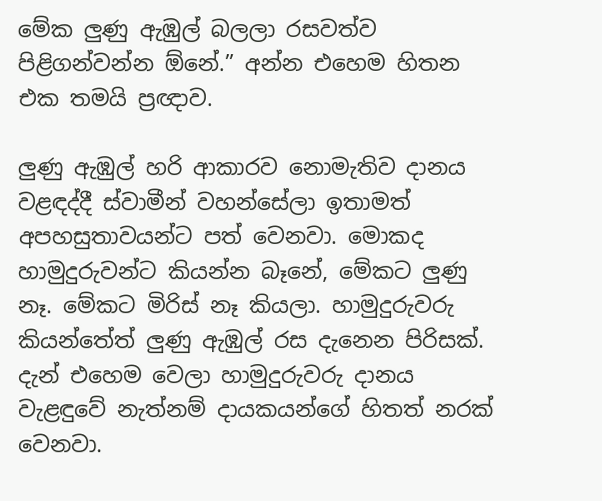මේක ලුණු ඇඹුල් බලලා රසවත්ව පිළිගන්වන්න ඕනේ.” අන්න එහෙම හිතන එක තමයි ප්‍රඥාව.

ලුණු ඇඹුල් හරි ආකාරව නොමැතිව දානය වළඳද්දී ස්වාමීන් වහන්සේලා ඉතාමත් අපහසුතාවයන්ට පත් වෙනවා. මොකද හාමුදුරුවන්ට කියන්න බෑනේ, මේකට ලුණු නෑ. මේකට මිරිස් නෑ කියලා. හාමුදුරුවරු කියන්තේත් ලුණු ඇඹුල් රස දැනෙන පිරිසක්. දැන් එහෙම වෙලා හාමුදුරුවරු දානය වැළඳුවේ නැත්නම් දායකයන්ගේ හිතත් නරක් වෙනවා.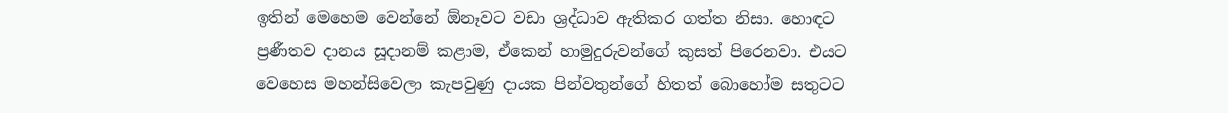ඉතින් මෙහෙම වෙන්නේ ඕනෑවට වඩා ශ්‍රද්ධාව ඇතිකර ගත්ත නිසා. හොඳට ප්‍රණීතව දානය සූදානම් කළාම, ඒකෙන් හාමුදුරුවන්ගේ කුසත් පිරෙනවා. එයට වෙහෙස මහන්සිවෙලා කැපවුණු දායක පින්වතුන්ගේ හිතත් බොහෝම සතුටට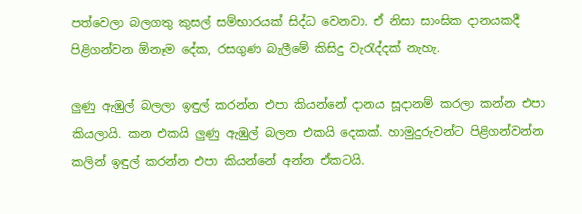පත්වෙලා බලගතු කුසල් සම්භාරයක් සිද්ධ වෙනවා. ඒ නිසා සාංඝික දානයකදී පිළිගන්වන ඕනෑම දේක, රසගුණ බැලීමේ කිසිදු වැරැද්දක් නැහැ.

ලුණු ඇඹුල් බලලා ඉඳුල් කරන්න එපා කියන්නේ දානය සූදානම් කරලා කන්න එපා කියලායි. කන එකයි ලුණු ඇඹුල් බලන එකයි දෙකක්. හාමුදුරුවන්ට පිළිගන්වන්න කලින් ඉඳුල් කරන්න එපා කියන්නේ අන්න ඒකටයි.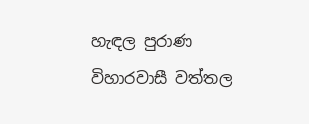හැඳල පුරාණ විහාරවාසී වත්තල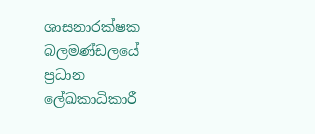ශාසනාරක්ෂක බලමණ්ඩලයේ ප්‍රධාන ලේඛකාධිකාරී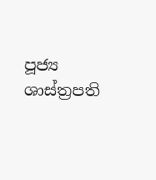පූජ්‍ය ශාස්ත්‍රපති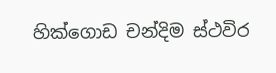හික්ගොඩ චන්දිම ස්ථවිර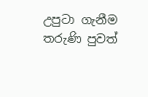උපුටා ගැනීම තරුණි පුවත්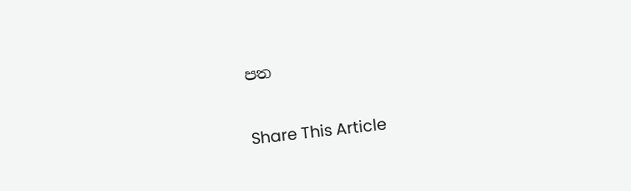පත

Share This Article